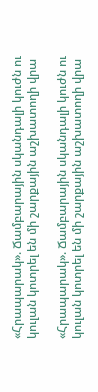«Հրապարակ». Ճամբարային սկանդալի կուժն ու կուլան կոտրել են մի շարքային աշխատողի վրա

«Հրապարակ». Ճամբարային սկանդալի կուժն ու կուլան կոտրել են մի շարքային աշխատողի վրա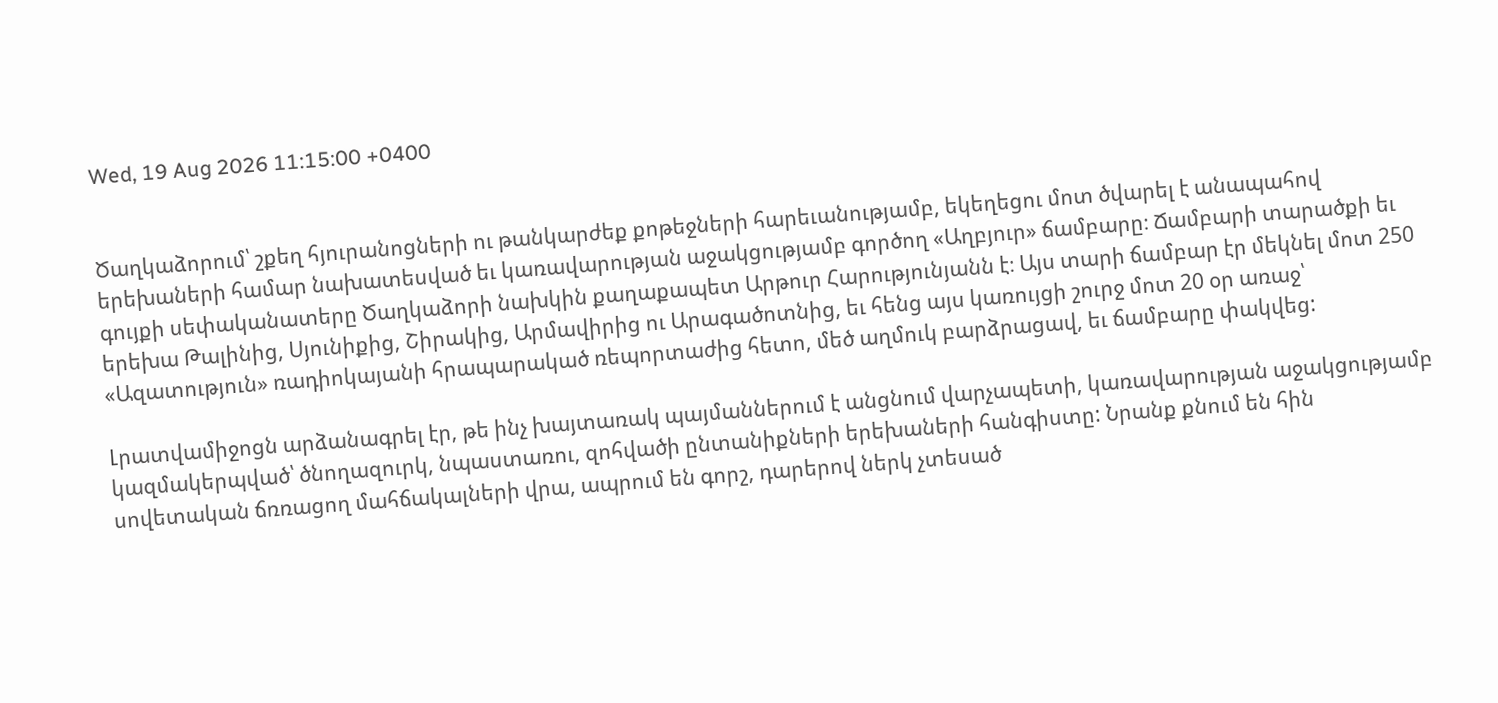Wed, 19 Aug 2026 11:15:00 +0400


Ծաղկաձորում՝ շքեղ հյուրանոցների ու թանկարժեք քոթեջների հարեւանությամբ, եկեղեցու մոտ ծվարել է անապահով երեխաների համար նախատեսված եւ կառավարության աջակցությամբ գործող «Աղբյուր» ճամբարը։ Ճամբարի տարածքի եւ գույքի սեփականատերը Ծաղկաձորի նախկին քաղաքապետ Արթուր Հարությունյանն է։ Այս տարի ճամբար էր մեկնել մոտ 250 երեխա Թալինից, Սյունիքից, Շիրակից, Արմավիրից ու Արագածոտնից, եւ հենց այս կառույցի շուրջ մոտ 20 օր առաջ՝ «Ազատություն» ռադիոկայանի հրապարակած ռեպորտաժից հետո, մեծ աղմուկ բարձրացավ, եւ ճամբարը փակվեց:

Լրատվամիջոցն արձանագրել էր, թե ինչ խայտառակ պայմաններում է անցնում վարչապետի, կառավարության աջակցությամբ կազմակերպված՝ ծնողազուրկ, նպաստառու, զոհվածի ընտանիքների երեխաների հանգիստը: Նրանք քնում են հին սովետական ճռռացող մահճակալների վրա, ապրում են գորշ, դարերով ներկ չտեսած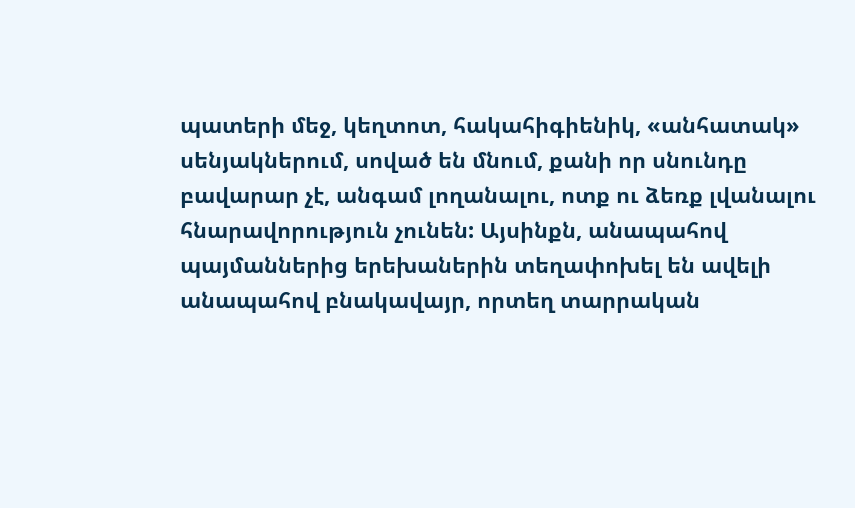պատերի մեջ, կեղտոտ, հակահիգիենիկ, «անհատակ» սենյակներում, սոված են մնում, քանի որ սնունդը բավարար չէ, անգամ լողանալու, ոտք ու ձեռք լվանալու հնարավորություն չունեն: Այսինքն, անապահով պայմաններից երեխաներին տեղափոխել են ավելի անապահով բնակավայր, որտեղ տարրական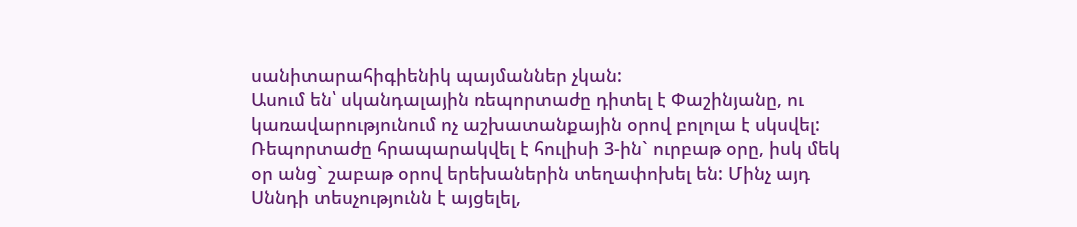սանիտարահիգիենիկ պայմաններ չկան:
Ասում են՝ սկանդալային ռեպորտաժը դիտել է Փաշինյանը, ու կառավարությունում ոչ աշխատանքային օրով բոլոլա է սկսվել: Ռեպորտաժը հրապարակվել է հուլիսի 3-ին` ուրբաթ օրը, իսկ մեկ օր անց` շաբաթ օրով երեխաներին տեղափոխել են: Մինչ այդ Սննդի տեսչությունն է այցելել,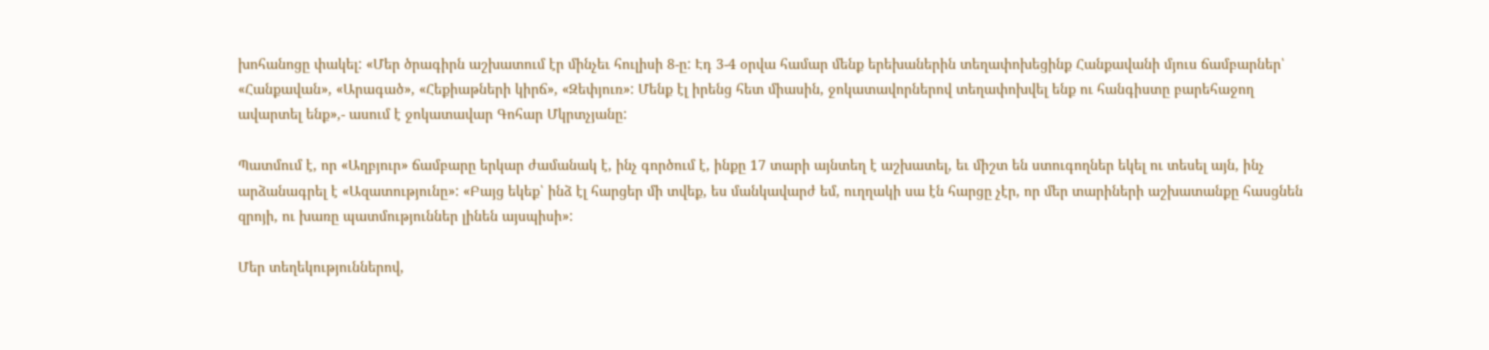խոհանոցը փակել: «Մեր ծրագիրն աշխատում էր մինչեւ հուլիսի 8-ը: Էդ 3-4 օրվա համար մենք երեխաներին տեղափոխեցինք Հանքավանի մյուս ճամբարներ՝ «Հանքավան», «Արագած», «Հեքիաթների կիրճ», «Զեփյուռ»: Մենք էլ իրենց հետ միասին, ջոկատավորներով տեղափոխվել ենք ու հանգիստը բարեհաջող ավարտել ենք»,- ասում է ջոկատավար Գոհար Մկրտչյանը:

Պատմում է, որ «Աղբյուր» ճամբարը երկար ժամանակ է, ինչ գործում է, ինքը 17 տարի այնտեղ է աշխատել, եւ միշտ են ստուգողներ եկել ու տեսել այն, ինչ արձանագրել է «Ազատությունը»: «Բայց եկեք՝ ինձ էլ հարցեր մի տվեք, ես մանկավարժ եմ, ուղղակի սա էն հարցը չէր, որ մեր տարիների աշխատանքը հասցնեն զրոյի, ու խառը պատմություններ լինեն այսպիսի»:

Մեր տեղեկություններով,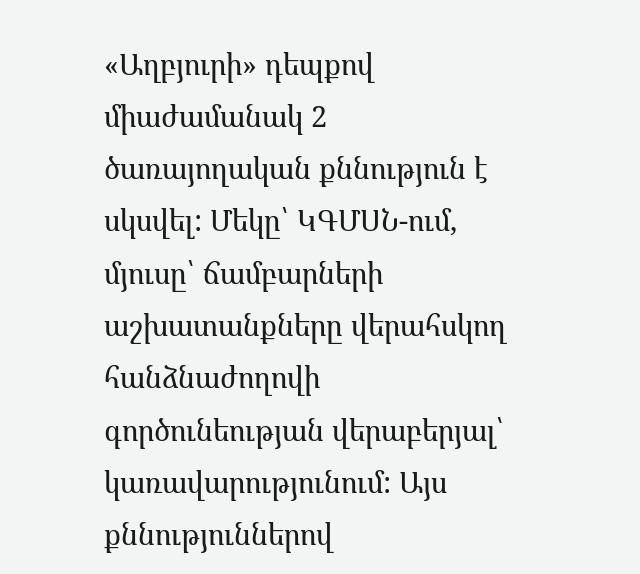«Աղբյուրի» դեպքով միաժամանակ 2 ծառայողական քննություն է սկսվել: Մեկը՝ ԿԳՄՍՆ-ում, մյուսը՝ ճամբարների աշխատանքները վերահսկող հանձնաժողովի գործունեության վերաբերյալ՝ կառավարությունում: Այս քննություններով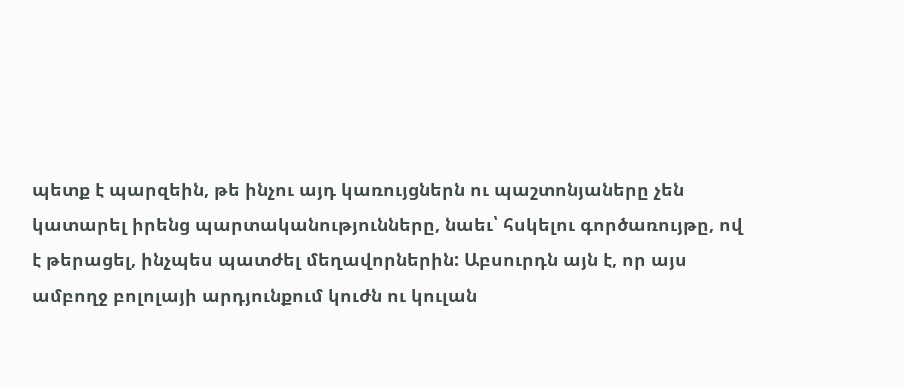պետք է պարզեին, թե ինչու այդ կառույցներն ու պաշտոնյաները չեն կատարել իրենց պարտականությունները, նաեւ՝ հսկելու գործառույթը, ով է թերացել, ինչպես պատժել մեղավորներին: Աբսուրդն այն է, որ այս ամբողջ բոլոլայի արդյունքում կուժն ու կուլան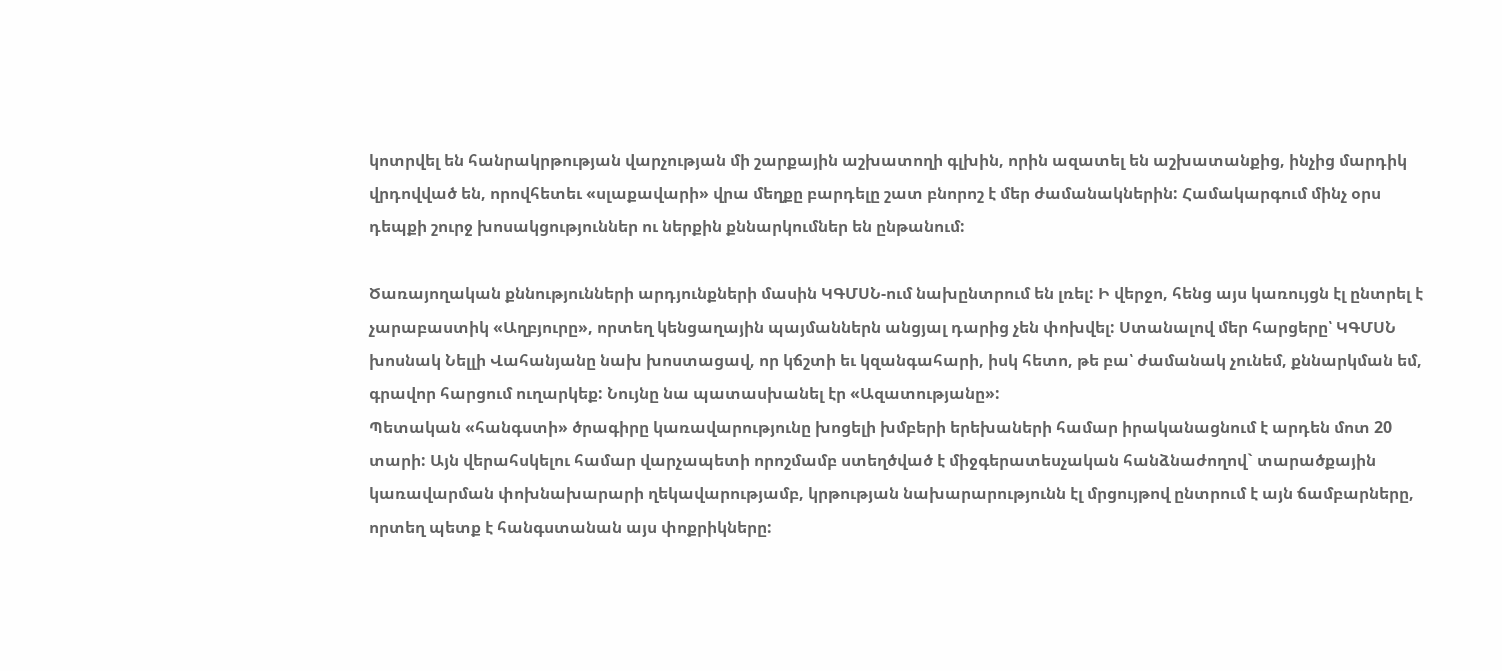կոտրվել են հանրակրթության վարչության մի շարքային աշխատողի գլխին, որին ազատել են աշխատանքից, ինչից մարդիկ վրդովված են, որովհետեւ «սլաքավարի» վրա մեղքը բարդելը շատ բնորոշ է մեր ժամանակներին: Համակարգում մինչ օրս դեպքի շուրջ խոսակցություններ ու ներքին քննարկումներ են ընթանում:

Ծառայողական քննությունների արդյունքների մասին ԿԳՄՍՆ-ում նախընտրում են լռել: Ի վերջո, հենց այս կառույցն էլ ընտրել է չարաբաստիկ «Աղբյուրը», որտեղ կենցաղային պայմաններն անցյալ դարից չեն փոխվել: Ստանալով մեր հարցերը՝ ԿԳՄՍՆ խոսնակ Նելլի Վահանյանը նախ խոստացավ, որ կճշտի եւ կզանգահարի, իսկ հետո, թե բա՝ ժամանակ չունեմ, քննարկման եմ, գրավոր հարցում ուղարկեք: Նույնը նա պատասխանել էր «Ազատությանը»:
Պետական «հանգստի» ծրագիրը կառավարությունը խոցելի խմբերի երեխաների համար իրականացնում է արդեն մոտ 20 տարի: Այն վերահսկելու համար վարչապետի որոշմամբ ստեղծված է միջգերատեսչական հանձնաժողով` տարածքային կառավարման փոխնախարարի ղեկավարությամբ, կրթության նախարարությունն էլ մրցույթով ընտրում է այն ճամբարները, որտեղ պետք է հանգստանան այս փոքրիկները: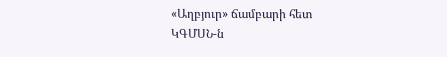«Աղբյուր» ճամբարի հետ ԿԳՄՍՆ-ն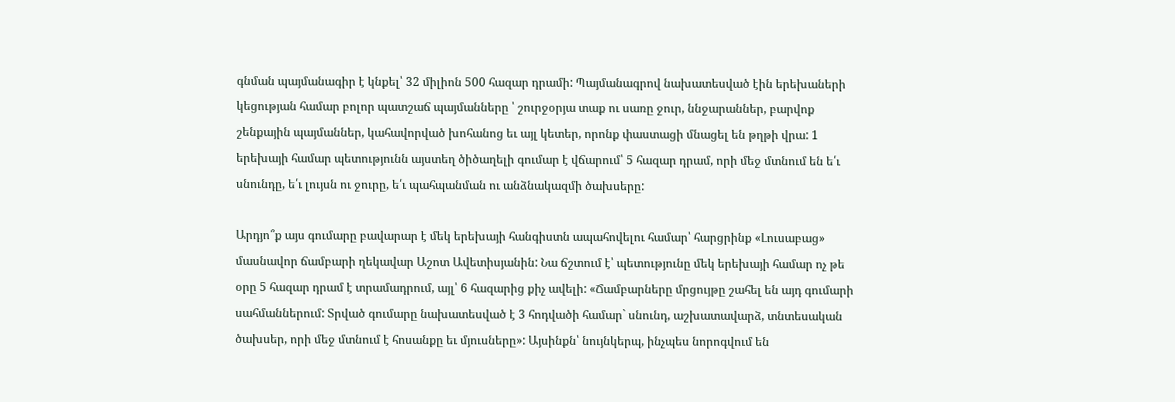գնման պայմանագիր է կնքել՝ 32 միլիոն 500 հազար դրամի: Պայմանագրով նախատեսված էին երեխաների կեցության համար բոլոր պատշաճ պայմանները ՝ շուրջօրյա տաք ու սառը ջուր, ննջարաններ, բարվոք շենքային պայմաններ, կահավորված խոհանոց եւ այլ կետեր, որոնք փաստացի մնացել են թղթի վրա: 1 երեխայի համար պետությունն այստեղ ծիծաղելի գումար է վճարում՝ 5 հազար դրամ, որի մեջ մտնում են ե՛ւ սնունդը, ե՛ւ լույսն ու ջուրը, ե՛ւ պահպանման ու անձնակազմի ծախսերը:

Արդյո՞ք այս գումարը բավարար է մեկ երեխայի հանգիստն ապահովելու համար՝ հարցրինք «Լուսաբաց» մասնավոր ճամբարի ղեկավար Աշոտ Ավետիսյանին: Նա ճշտում է՝ պետությունը մեկ երեխայի համար ոչ թե օրը 5 հազար դրամ է տրամադրում, այլ՝ 6 հազարից քիչ ավելի: «Ճամբարները մրցույթը շահել են այդ գումարի սահմաններում: Տրված գումարը նախատեսված է 3 հոդվածի համար` սնունդ, աշխատավարձ, տնտեսական ծախսեր, որի մեջ մտնում է հոսանքը եւ մյուսները»: Այսինքն՝ նույնկերպ, ինչպես նորոգվում են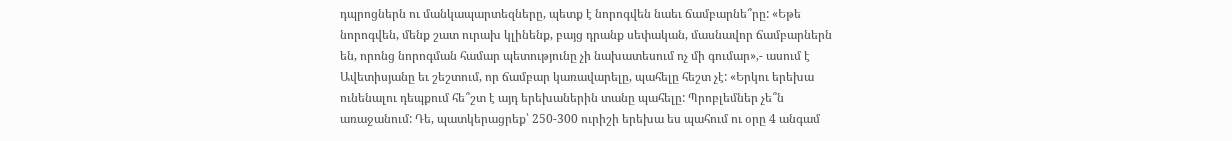դպրոցներն ու մանկապարտեզները, պետք է նորոգվեն նաեւ ճամբարնե՞րը: «Եթե նորոգվեն, մենք շատ ուրախ կլինենք, բայց դրանք սեփական, մասնավոր ճամբարներն են, որոնց նորոգման համար պետությունը չի նախատեսում ոչ մի գումար»,- ասում է Ավետիսյանը եւ շեշտում, որ ճամբար կառավարելը, պահելը հեշտ չէ: «Երկու երեխա ունենալու դեպքում հե՞շտ է այդ երեխաներին տանը պահելը: Պրոբլեմներ չե՞ն առաջանում: Դե, պատկերացրեք՝ 250-300 ուրիշի երեխա ես պահում ու օրը 4 անգամ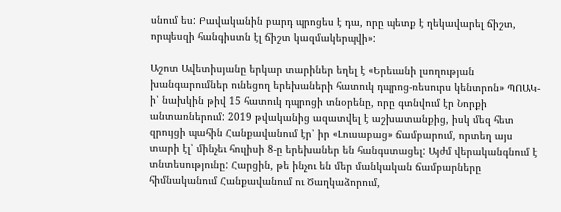սնում ես: Բավականին բարդ պրոցես է դա, որը պետք է ղեկավարել ճիշտ, որպեսզի հանգիստն էլ ճիշտ կազմակերպվի»:

Աշոտ Ավետիսյանը երկար տարիներ եղել է «Երեւանի լսողության խանգարումներ ունեցող երեխաների հատուկ դպրոց-ռեսուրս կենտրոն» ՊՈԱԿ-ի՝ նախկին թիվ 15 հատուկ դպրոցի տնօրենը, որը գտնվում էր Նորքի անտառներում: 2019 թվականից ազատվել է աշխատանքից, իսկ մեզ հետ զրույցի պահին Հանքավանում էր՝ իր «Լուսաբաց» ճամբարում, որտեղ այս տարի էլ՝ մինչեւ հուլիսի 8-ը երեխաներ են հանգստացել: Այժմ վերականգնում է տնտեսությունը: Հարցին, թե ինչու են մեր մանկական ճամբարները հիմնականում Հանքավանում ու Ծաղկաձորում,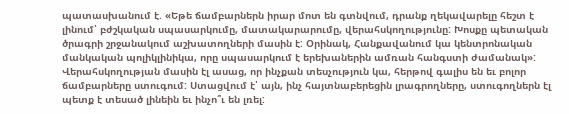պատասխանում է. «Եթե ճամբարներն իրար մոտ են գտնվում, դրանք ղեկավարելը հեշտ է լինում՝ բժշկական սպասարկումը, մատակարարումը, վերահսկողությունը: Խոսքը պետական ծրագրի շրջանակում աշխատողների մասին է: Օրինակ, Հանքավանում կա կենտրոնական մանկական պոլիկլինիկա, որը սպասարկում է երեխաներին ամռան հանգստի ժամանակ»: Վերահսկողության մասին էլ ասաց, որ ինչքան տեսչություն կա, հերթով գալիս են եւ բոլոր ճամբարները ստուգում: Ստացվում է՝ այն, ինչ հայտնաբերեցին լրագրողները, ստուգողներն էլ պետք է տեսած լինեին եւ ինչո՞ւ են լռել: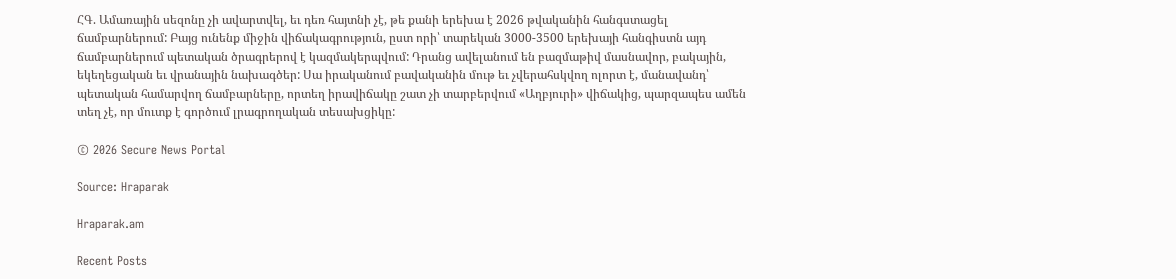ՀԳ. Ամառային սեզոնը չի ավարտվել, եւ դեռ հայտնի չէ, թե քանի երեխա է 2026 թվականին հանգստացել ճամբարներում: Բայց ունենք միջին վիճակագրություն, ըստ որի՝ տարեկան 3000-3500 երեխայի հանգիստն այդ ճամբարներում պետական ծրագրերով է կազմակերպվում: Դրանց ավելանում են բազմաթիվ մասնավոր, բակային, եկեղեցական եւ վրանային նախագծեր: Սա իրականում բավականին մութ եւ չվերահսկվող ոլորտ է, մանավանդ՝ պետական համարվող ճամբարները, որտեղ իրավիճակը շատ չի տարբերվում «Աղբյուրի» վիճակից, պարզապես ամեն տեղ չէ, որ մուտք է գործում լրագրողական տեսախցիկը:

© 2026 Secure News Portal

Source: Hraparak

Hraparak.am

Recent Posts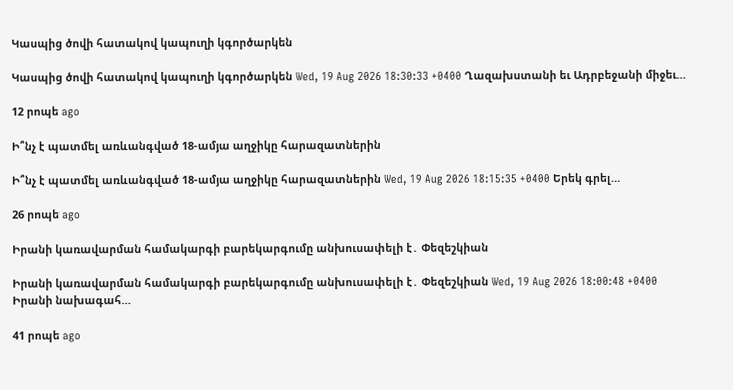Կասպից ծովի հատակով կապուղի կգործարկեն

Կասպից ծովի հատակով կապուղի կգործարկեն Wed, 19 Aug 2026 18:30:33 +0400 Ղազախստանի եւ Ադրբեջանի միջեւ…

12 րոպե ago

Ի՞նչ է պատմել առևանգված 18-ամյա աղջիկը հարազատներին

Ի՞նչ է պատմել առևանգված 18-ամյա աղջիկը հարազատներին Wed, 19 Aug 2026 18:15:35 +0400 Երեկ գրել…

26 րոպե ago

Իրանի կառավարման համակարգի բարեկարգումը անխուսափելի է․ Փեզեշկիան

Իրանի կառավարման համակարգի բարեկարգումը անխուսափելի է․ Փեզեշկիան Wed, 19 Aug 2026 18:00:48 +0400 Իրանի նախագահ…

41 րոպե ago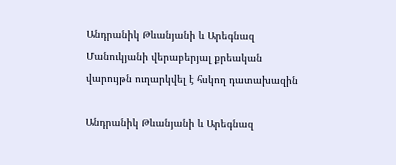Անդրանիկ Թևանյանի և Արեգնազ Մանուկյանի վերաբերյալ քրեական վարույթն ուղարկվել է հսկող դատախազին

Անդրանիկ Թևանյանի և Արեգնազ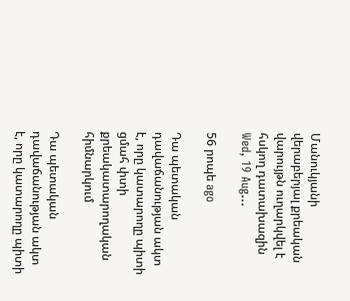Մանուկյանի վերաբերյալ քրեական վարույթն ուղարկվել է հսկող դատախազին Wed, 19 Aug…

56 րոպե ago

Դա պետական դավաճանության ակտ է, որը կատարողը պիտի ցմահ փտի քրեակատարողական հիմնարկում

Դա պետական դավաճանության ակտ է, որը կատարողը պիտի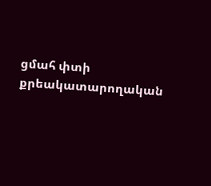ցմահ փտի քրեակատարողական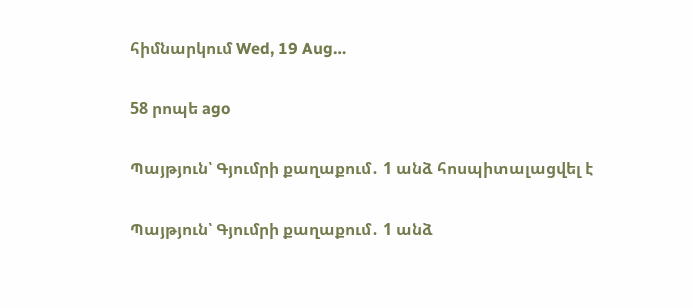հիմնարկում Wed, 19 Aug…

58 րոպե ago

Պայթյուն՝ Գյումրի քաղաքում․ 1 անձ հոսպիտալացվել է

Պայթյուն՝ Գյումրի քաղաքում․ 1 անձ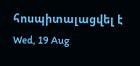հոսպիտալացվել է Wed, 19 Aug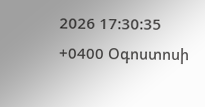2026 17:30:35 +0400 Օգոստոսի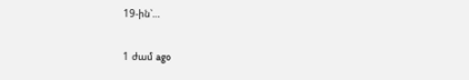19-ին՝…

1 ժամ ago